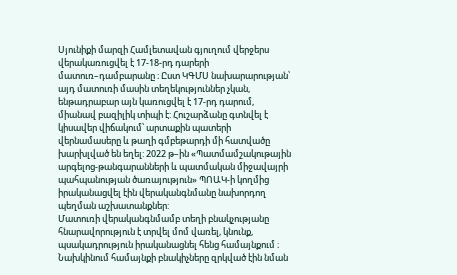Սյունիքի մարզի Համլետավան գյուղում վերջերս վերակառուցվել է 17-18-րդ դարերի մատուռ–դամբարանը ։ Ըստ ԿԳՄՍ նախարարության՝ այդ մատուռի մասին տեղեկություններ չկան, ենթադրաբար այն կառուցվել է 17-րդ դարում, միանավ բազիլիկ տիպի է: Հուշարձանը գտնվել է կիսավեր վիճակում՝ արտաքին պատերի վերնամասերը և թաղի գմբեթարդի մի հատվածը խարխլված են եղել: 2022 թ–ին «Պատմամշակութային արգելոց-թանգարանների և պատմական միջավայրի պահպանության ծառայություն» ՊՈԱԿ-ի կողմից իրականացվել էին վերականգնմանը նախորդող պեղման աշխատանքներ:
Մատուռի վերականգնմամբ տեղի բնակչությանը հնարավորություն է տրվել մոմ վառել, կնունք, պսակադրություն իրականացնել հենց համայնքում ։ Նախկինում համայնքի բնակիչները զրկված էին նման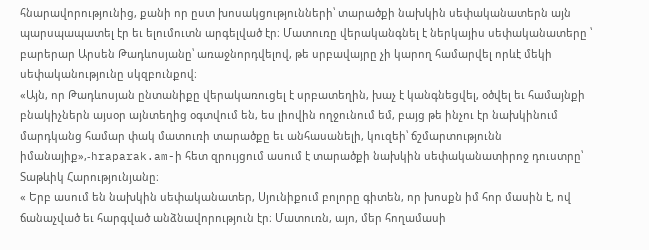հնարավորությունից, քանի որ ըստ խոսակցությունների՝ տարածքի նախկին սեփականատերն այն պարսպապատել էր եւ ելումուտն արգելված էր։ Մատուռը վերականգնել է ներկայիս սեփականատերը ՝ բարերար Արսեն Թադևոսյանը՝ առաջնորդվելով, թե սրբավայրը չի կարող համարվել որևէ մեկի սեփականությունը սկզբունքով։
«Այն, որ Թադևոսյան ընտանիքը վերակառուցել է սրբատեղին, խաչ է կանգնեցվել, օծվել եւ համայնքի բնակիչներն այսօր այնտեղից օգտվում են, ես լիովին ողջունում եմ, բայց թե ինչու էր նախկինում մարդկանց համար փակ մատուռի տարածքը եւ անհասանելի, կուզեի՝ ճշմարտությունն իմանայիք»,-hraparak.am-ի հետ զրույցում ասում է տարածքի նախկին սեփականատիրոջ դուստրը՝ Տաթևիկ Հարությունյանը։
« Երբ ասում են նախկին սեփականատեր, Սյունիքում բոլորը գիտեն, որ խոսքն իմ հոր մասին է, ով ճանաչված եւ հարգված անձնավորություն էր։ Մատուռն, այո, մեր հողամասի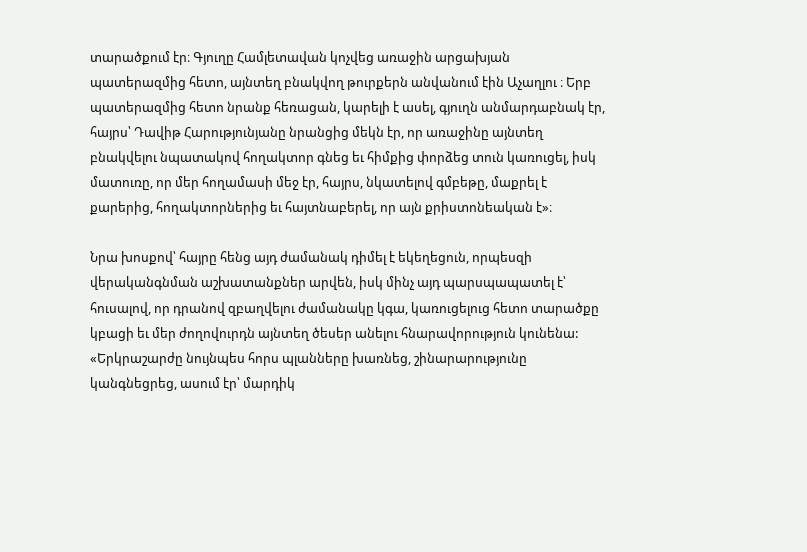տարածքում էր։ Գյուղը Համլետավան կոչվեց առաջին արցախյան պատերազմից հետո, այնտեղ բնակվող թուրքերն անվանում էին Աչաղլու ։ Երբ պատերազմից հետո նրանք հեռացան, կարելի է ասել, գյուղն անմարդաբնակ էր, հայրս՝ Դավիթ Հարությունյանը նրանցից մեկն էր, որ առաջինը այնտեղ բնակվելու նպատակով հողակտոր գնեց եւ հիմքից փորձեց տուն կառուցել, իսկ մատուռը, որ մեր հողամասի մեջ էր, հայրս, նկատելով գմբեթը, մաքրել է քարերից, հողակտորներից եւ հայտնաբերել, որ այն քրիստոնեական է»։

Նրա խոսքով՝ հայրը հենց այդ ժամանակ դիմել է եկեղեցուն, որպեսզի վերականգնման աշխատանքներ արվեն, իսկ մինչ այդ պարսպապատել է՝ հուսալով, որ դրանով զբաղվելու ժամանակը կգա, կառուցելուց հետո տարածքը կբացի եւ մեր ժողովուրդն այնտեղ ծեսեր անելու հնարավորություն կունենա:
«Երկրաշարժը նույնպես հորս պլանները խառնեց, շինարարությունը կանգնեցրեց, ասում էր՝ մարդիկ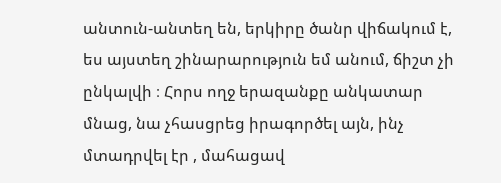անտուն-անտեղ են, երկիրը ծանր վիճակում է, ես այստեղ շինարարություն եմ անում, ճիշտ չի ընկալվի ։ Հորս ողջ երազանքը անկատար մնաց, նա չհասցրեց իրագործել այն, ինչ մտադրվել էր , մահացավ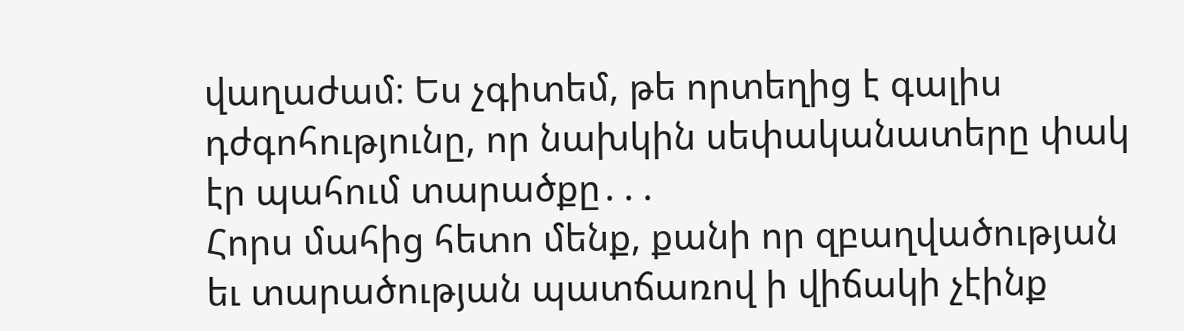վաղաժամ։ Ես չգիտեմ, թե որտեղից է գալիս դժգոհությունը, որ նախկին սեփականատերը փակ էր պահում տարածքը․․․
Հորս մահից հետո մենք, քանի որ զբաղվածության եւ տարածության պատճառով ի վիճակի չէինք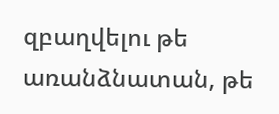զբաղվելու թե առանձնատան, թե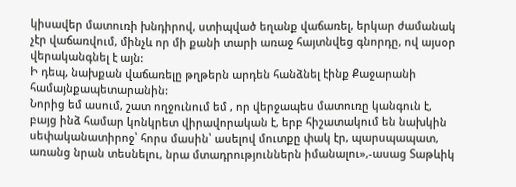կիսավեր մատուռի խնդիրով, ստիպված եղանք վաճառել, երկար ժամանակ չէր վաճառվում, մինչև որ մի քանի տարի առաջ հայտնվեց գնորդը, ով այսօր վերականգնել է այն:
Ի դեպ, նախքան վաճառելը թղթերն արդեն հանձնել էինք Քաջարանի համայնքապետարանին:
Նորից եմ ասում, շատ ողջունում եմ , որ վերջապես մատուռը կանգուն է, բայց ինձ համար կոնկրետ վիրավորական է, երբ հիշատակում են նախկին սեփականատիրոջ՝ հորս մասին՝ ասելով մուտքը փակ էր, պարսպապատ, առանց նրան տեսնելու, նրա մտադրություններն իմանալու»,-ասաց Տաթևիկ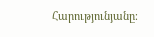Հարությունյանը։